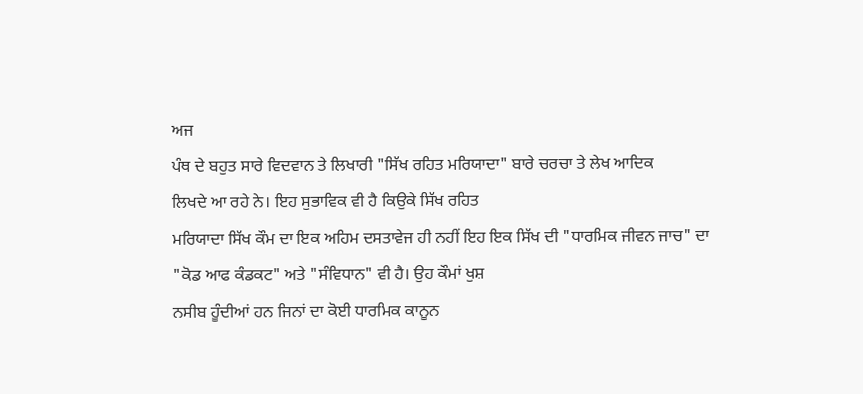ਅਜ
ਪੰਥ ਦੇ ਬਹੁਤ ਸਾਰੇ ਵਿਦਵਾਨ ਤੇ ਲਿਖਾਰੀ "ਸਿੱਖ ਰਹਿਤ ਮਰਿਯਾਦਾ" ਬਾਰੇ ਚਰਚਾ ਤੇ ਲੇਖ ਆਦਿਕ
ਲਿਖਦੇ ਆ ਰਹੇ ਨੇ। ਇਹ ਸੁਭਾਵਿਕ ਵੀ ਹੈ ਕਿਉਕੇ ਸਿੱਖ ਰਹਿਤ
ਮਰਿਯਾਦਾ ਸਿੱਖ ਕੌਮ ਦਾ ਇਕ ਅਹਿਮ ਦਸਤਾਵੇਜ ਹੀ ਨਹੀਂ ਇਹ ਇਕ ਸਿੱਖ ਦੀ "ਧਾਰਮਿਕ ਜੀਵਨ ਜਾਚ" ਦਾ
"ਕੋਡ ਆਫ ਕੰਡਕਟ" ਅਤੇ "ਸੰਵਿਧਾਨ" ਵੀ ਹੈ। ਉਹ ਕੌਮਾਂ ਖੁਸ਼
ਨਸੀਬ ਹੂੰਦੀਆਂ ਹਨ ਜਿਨਾਂ ਦਾ ਕੋਈ ਧਾਰਮਿਕ ਕਾਨੂਨ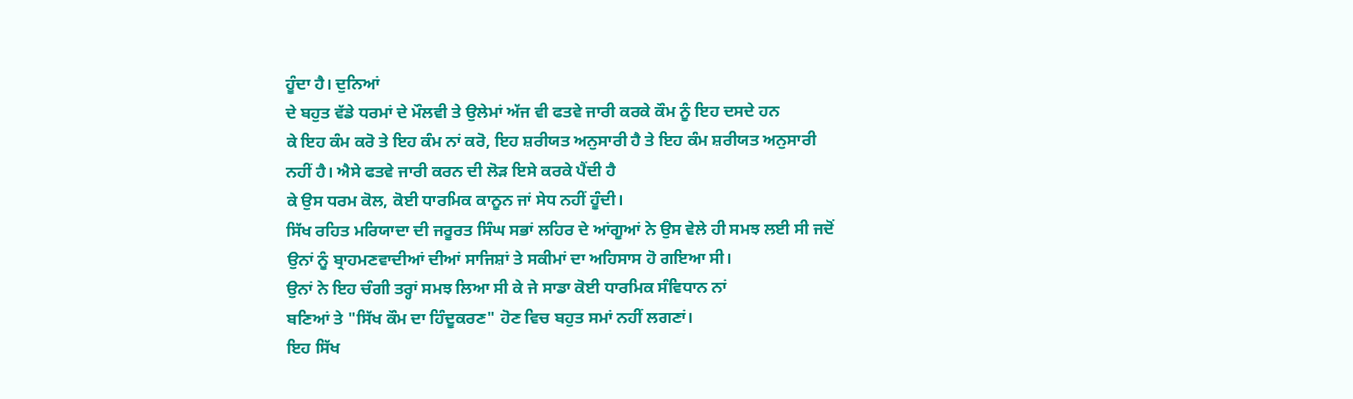ਹੂੰਦਾ ਹੈ। ਦੁਨਿਆਂ
ਦੇ ਬਹੁਤ ਵੱਡੇ ਧਰਮਾਂ ਦੇ ਮੌਲਵੀ ਤੇ ਉਲੇਮਾਂ ਅੱਜ ਵੀ ਫਤਵੇ ਜਾਰੀ ਕਰਕੇ ਕੌਮ ਨੂੰ ਇਹ ਦਸਦੇ ਹਨ
ਕੇ ਇਹ ਕੰਮ ਕਰੋ ਤੇ ਇਹ ਕੰਮ ਨਾਂ ਕਰੋ, ਇਹ ਸ਼ਰੀਯਤ ਅਨੁਸਾਰੀ ਹੈ ਤੇ ਇਹ ਕੰਮ ਸ਼ਰੀਯਤ ਅਨੁਸਾਰੀ
ਨਹੀਂ ਹੈ। ਐਸੇ ਫਤਵੇ ਜਾਰੀ ਕਰਨ ਦੀ ਲੋੜ ਇਸੇ ਕਰਕੇ ਪੈਂਦੀ ਹੈ
ਕੇ ਉਸ ਧਰਮ ਕੋਲ, ਕੋਈ ਧਾਰਮਿਕ ਕਾਨੂਨ ਜਾਂ ਸੇਧ ਨਹੀਂ ਹੂੰਦੀ।
ਸਿੱਖ ਰਹਿਤ ਮਰਿਯਾਦਾ ਦੀ ਜਰੂਰਤ ਸਿੰਘ ਸਭਾਂ ਲਹਿਰ ਦੇ ਆਂਗੂਆਂ ਨੇ ਉਸ ਵੇਲੇ ਹੀ ਸਮਝ ਲਈ ਸੀ ਜਦੋਂ
ਉਨਾਂ ਨੂੰ ਬ੍ਰਾਹਮਣਵਾਦੀਆਂ ਦੀਆਂ ਸਾਜਿਸ਼ਾਂ ਤੇ ਸਕੀਮਾਂ ਦਾ ਅਹਿਸਾਸ ਹੋ ਗਇਆ ਸੀ।
ਉਨਾਂ ਨੇ ਇਹ ਚੰਗੀ ਤਰ੍ਹਾਂ ਸਮਝ ਲਿਆ ਸੀ ਕੇ ਜੇ ਸਾਡਾ ਕੋਈ ਧਾਰਮਿਕ ਸੰਵਿਧਾਨ ਨਾਂ
ਬਣਿਆਂ ਤੇ "ਸਿੱਖ ਕੌਮ ਦਾ ਹਿੰਦੂਕਰਣ" ਹੋਣ ਵਿਚ ਬਹੁਤ ਸਮਾਂ ਨਹੀਂ ਲਗਣਾਂ।
ਇਹ ਸਿੱਖ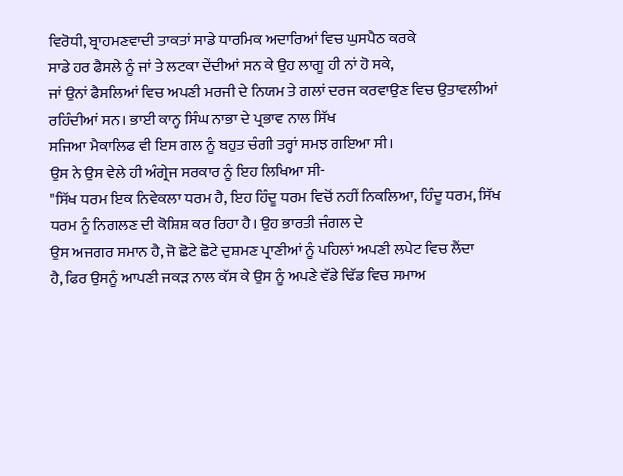ਵਿਰੋਧੀ, ਬ੍ਰਾਹਮਣਵਾਦੀ ਤਾਕਤਾਂ ਸਾਡੇ ਧਾਰਮਿਕ ਅਦਾਰਿਆਂ ਵਿਚ ਘੁਸਪੈਠ ਕਰਕੇ
ਸਾਡੇ ਹਰ ਫੈਸਲੇ ਨੂੰ ਜਾਂ ਤੇ ਲਟਕਾ ਦੇਂਦੀਆਂ ਸਨ ਕੇ ਉਹ ਲਾਗੂ ਹੀ ਨਾਂ ਹੋ ਸਕੇ,
ਜਾਂ ਉਨਾਂ ਫੈਸਲਿਆਂ ਵਿਚ ਅਪਣੀ ਮਰਜੀ ਦੇ ਨਿਯਮ ਤੇ ਗਲਾਂ ਦਰਜ ਕਰਵਾਉਣ ਵਿਚ ਉਤਾਵਲੀਆਂ
ਰਹਿੰਦੀਆਂ ਸਨ। ਭਾਈ ਕਾਨ੍ਹ ਸਿੰਘ ਨਾਭਾ ਦੇ ਪ੍ਰਭਾਵ ਨਾਲ ਸਿੱਖ
ਸਜਿਆ ਮੈਕਾਲਿਫ ਵੀ ਇਸ ਗਲ ਨੂੰ ਬਹੁਤ ਚੰਗੀ ਤਰ੍ਹਾਂ ਸਮਝ ਗਇਆ ਸੀ।
ਉਸ ਨੇ ਉਸ ਵੇਲੇ ਹੀ ਅੰਗ੍ਰੇਜ ਸਰਕਾਰ ਨੂੰ ਇਹ ਲਿਖਿਆ ਸੀ-
"ਸਿੱਖ ਧਰਮ ਇਕ ਨਿਵੇਕਲਾ ਧਰਮ ਹੈ, ਇਹ ਹਿੰਦੂ ਧਰਮ ਵਿਚੋਂ ਨਹੀਂ ਨਿਕਲਿਆ, ਹਿੰਦੂ ਧਰਮ, ਸਿੱਖ
ਧਰਮ ਨੂੰ ਨਿਗਲਣ ਦੀ ਕੋਸ਼ਿਸ਼ ਕਰ ਰਿਹਾ ਹੈ। ਉਹ ਭਾਰਤੀ ਜੰਗਲ ਦੇ
ਉਸ ਅਜਗਰ ਸਮਾਨ ਹੈ, ਜੋ ਛੋਟੇ ਛੋਟੇ ਦੁਸ਼ਮਣ ਪ੍ਰਾਣੀਆਂ ਨੂੰ ਪਹਿਲਾਂ ਅਪਣੀ ਲਪੇਟ ਵਿਚ ਲੈਂਦਾ
ਹੈ, ਫਿਰ ਉਸਨੂੰ ਆਪਣੀ ਜਕੜ ਨਾਲ ਕੱਸ ਕੇ ਉਸ ਨੂੰ ਅਪਣੇ ਵੱਡੇ ਢਿੱਡ ਵਿਚ ਸਮਾਅ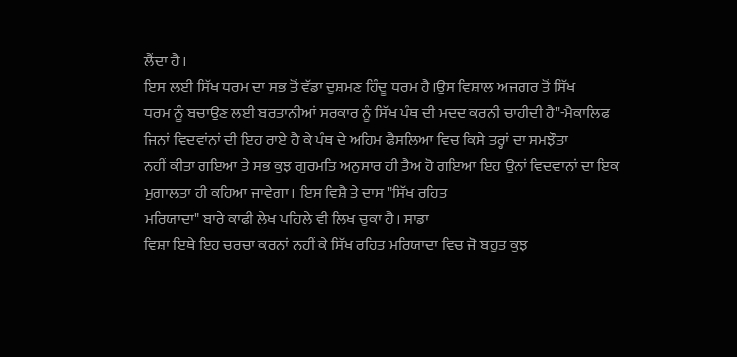ਲੈਂਦਾ ਹੈ।
ਇਸ ਲਈ ਸਿੱਖ ਧਰਮ ਦਾ ਸਭ ਤੋਂ ਵੱਡਾ ਦੁਸ਼ਮਣ ਹਿੰਦੂ ਧਰਮ ਹੈ।ਉਸ ਵਿਸ਼ਾਲ ਅਜਗਰ ਤੋਂ ਸਿੱਖ
ਧਰਮ ਨੂੰ ਬਚਾਉਣ ਲਈ ਬਰਤਾਨੀਆਂ ਸਰਕਾਰ ਨੂੰ ਸਿੱਖ ਪੰਥ ਦੀ ਮਦਦ ਕਰਨੀ ਚਾਹੀਦੀ ਹੈ"-ਮੈਕਾਲਿਫ
ਜਿਨਾਂ ਵਿਦਵਾਂਨਾਂ ਦੀ ਇਹ ਰਾਏ ਹੈ ਕੇ ਪੰਥ ਦੇ ਅਹਿਮ ਫੈਸਲਿਆ ਵਿਚ ਕਿਸੇ ਤਰ੍ਹਾਂ ਦਾ ਸਮਝੌਤਾ
ਨਹੀਂ ਕੀਤਾ ਗਇਆ ਤੇ ਸਭ ਕੁਝ ਗੁਰਮਤਿ ਅਨੁਸਾਰ ਹੀ ਤੈਅ ਹੋ ਗਇਆ ਇਹ ਉਨਾਂ ਵਿਦਵਾਨਾਂ ਦਾ ਇਕ
ਮੁਗਾਲਤਾ ਹੀ ਕਹਿਆ ਜਾਵੇਗਾ। ਇਸ ਵਿਸ਼ੈ ਤੇ ਦਾਸ "ਸਿੱਖ ਰਹਿਤ
ਮਰਿਯਾਦਾ" ਬਾਰੇ ਕਾਫੀ ਲੇਖ ਪਹਿਲੇ ਵੀ ਲਿਖ ਚੁਕਾ ਹੈ। ਸਾਡਾ
ਵਿਸ਼ਾ ਇਥੇ ਇਹ ਚਰਚਾ ਕਰਨਾਂ ਨਹੀਂ ਕੇ ਸਿੱਖ ਰਹਿਤ ਮਰਿਯਾਦਾ ਵਿਚ ਜੋ ਬਹੁਤ ਕੁਝ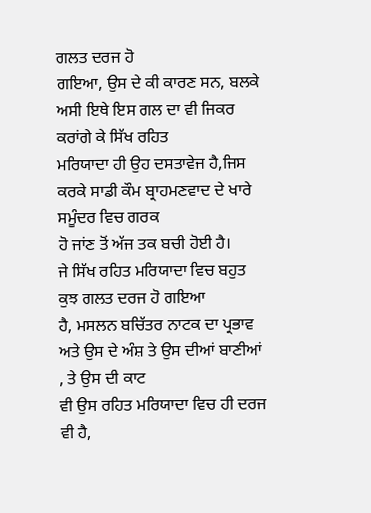ਗਲਤ ਦਰਜ ਹੋ
ਗਇਆ, ਉਸ ਦੇ ਕੀ ਕਾਰਣ ਸਨ, ਬਲਕੇ ਅਸੀ ਇਥੇ ਇਸ ਗਲ ਦਾ ਵੀ ਜਿਕਰ ਕਰਾਂਗੇ ਕੇ ਸਿੱਖ ਰਹਿਤ
ਮਰਿਯਾਦਾ ਹੀ ਉਹ ਦਸਤਾਵੇਜ ਹੈ,ਜਿਸ ਕਰਕੇ ਸਾਡੀ ਕੌਮ ਬ੍ਰਾਹਮਣਵਾਦ ਦੇ ਖਾਰੇ ਸਮੂੰਦਰ ਵਿਚ ਗਰਕ
ਹੋ ਜਾਂਣ ਤੋਂ ਅੱਜ ਤਕ ਬਚੀ ਹੋਈ ਹੈ।
ਜੇ ਸਿੱਖ ਰਹਿਤ ਮਰਿਯਾਦਾ ਵਿਚ ਬਹੁਤ ਕੁਝ ਗਲਤ ਦਰਜ ਹੋ ਗਇਆ
ਹੈ, ਮਸਲਨ ਬਚਿੱਤਰ ਨਾਟਕ ਦਾ ਪ੍ਰਭਾਵ ਅਤੇ ਉਸ ਦੇ ਅੰਸ਼ ਤੇ ਉਸ ਦੀਆਂ ਬਾਣੀਆਂ , ਤੇ ਉਸ ਦੀ ਕਾਟ
ਵੀ ਉਸ ਰਹਿਤ ਮਰਿਯਾਦਾ ਵਿਚ ਹੀ ਦਰਜ ਵੀ ਹੈ,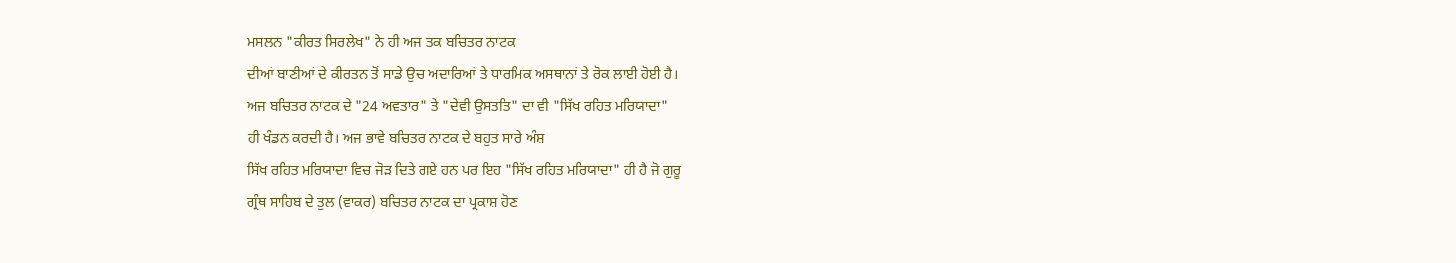ਮਸਲਨ "ਕੀਰਤ ਸਿਰਲੇਖ" ਨੇ ਹੀ ਅਜ ਤਕ ਬਚਿਤਰ ਨਾਟਕ
ਦੀਆਂ ਬਾਣੀਆਂ ਦੇ ਕੀਰਤਨ ਤੋਂ ਸਾਡੇ ਉਚ ਅਦਾਰਿਆਂ ਤੇ ਧਾਰਮਿਕ ਅਸਥਾਨਾਂ ਤੇ ਰੋਕ ਲਾਈ ਹੋਈ ਹੈ।
ਅਜ ਬਚਿਤਰ ਨਾਟਕ ਦੇ "24 ਅਵਤਾਰ" ਤੇ "ਦੇਵੀ ਉਸਤਤਿ" ਦਾ ਵੀ "ਸਿੱਖ ਰਹਿਤ ਮਰਿਯਾਦਾ"
ਹੀ ਖੰਡਨ ਕਰਦੀ ਹੈ। ਅਜ ਭਾਵੇ ਬਚਿਤਰ ਨਾਟਕ ਦੇ ਬਹੁਤ ਸਾਰੇ ਅੰਸ਼
ਸਿੱਖ ਰਹਿਤ ਮਰਿਯਾਦਾ ਵਿਚ ਜੋੜ ਦਿਤੇ ਗਏ ਹਨ ਪਰ ਇਹ "ਸਿੱਖ ਰਹਿਤ ਮਰਿਯਾਦਾ" ਹੀ ਹੈ ਜੋ ਗੁਰੂ
ਗ੍ਰੰਥ ਸਾਹਿਬ ਦੇ ਤੁਲ (ਵਾਕਰ) ਬਚਿਤਰ ਨਾਟਕ ਦਾ ਪ੍ਰਕਾਸ਼ ਹੋਣ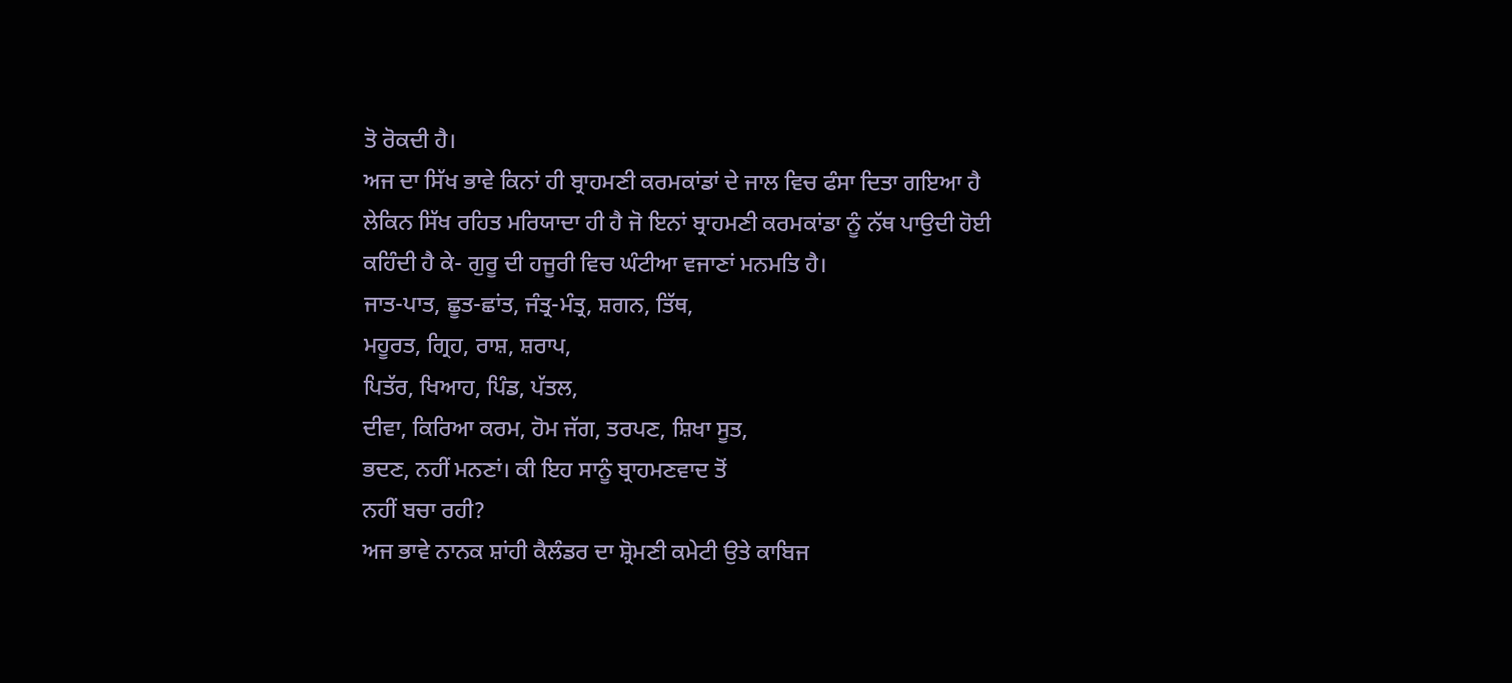ਤੋ ਰੋਕਦੀ ਹੈ।
ਅਜ ਦਾ ਸਿੱਖ ਭਾਵੇ ਕਿਨਾਂ ਹੀ ਬ੍ਰਾਹਮਣੀ ਕਰਮਕਾਂਡਾਂ ਦੇ ਜਾਲ ਵਿਚ ਫੰਸਾ ਦਿਤਾ ਗਇਆ ਹੈ
ਲੇਕਿਨ ਸਿੱਖ ਰਹਿਤ ਮਰਿਯਾਦਾ ਹੀ ਹੈ ਜੋ ਇਨਾਂ ਬ੍ਰਾਹਮਣੀ ਕਰਮਕਾਂਡਾ ਨੂੰ ਨੱਥ ਪਾਉਦੀ ਹੋਈ
ਕਹਿੰਦੀ ਹੈ ਕੇ- ਗੁਰੂ ਦੀ ਹਜੂਰੀ ਵਿਚ ਘੰਟੀਆ ਵਜਾਣਾਂ ਮਨਮਤਿ ਹੈ।
ਜਾਤ-ਪਾਤ, ਛੂਤ-ਛਾਂਤ, ਜੰਤ੍ਰ-ਮੰਤ੍ਰ, ਸ਼ਗਨ, ਤਿੱਥ,
ਮਹੂਰਤ, ਗ੍ਰਿਹ, ਰਾਸ਼, ਸ਼ਰਾਪ,
ਪਿਤੱਰ, ਖਿਆਹ, ਪਿੰਡ, ਪੱਤਲ,
ਦੀਵਾ, ਕਿਰਿਆ ਕਰਮ, ਹੋਮ ਜੱਗ, ਤਰਪਣ, ਸ਼ਿਖਾ ਸੂਤ,
ਭਦਣ, ਨਹੀਂ ਮਨਣਾਂ। ਕੀ ਇਹ ਸਾਨੂੰ ਬ੍ਰਾਹਮਣਵਾਦ ਤੋਂ
ਨਹੀਂ ਬਚਾ ਰਹੀ?
ਅਜ ਭਾਵੇ ਨਾਨਕ ਸ਼ਾਂਹੀ ਕੈਲੰਡਰ ਦਾ ਸ਼੍ਰੋਮਣੀ ਕਮੇਟੀ ਉਤੇ ਕਾਬਿਜ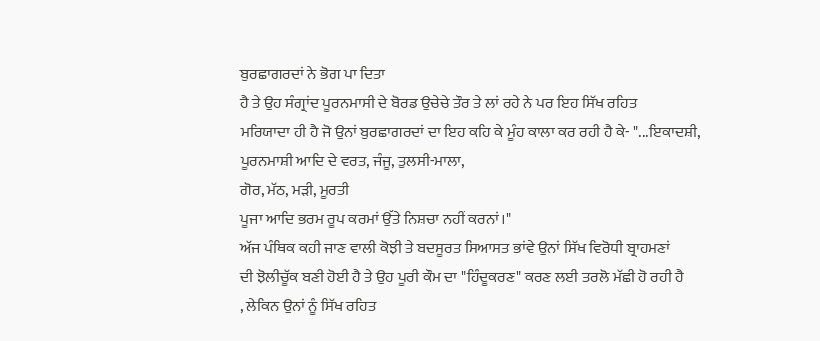ਬੁਰਛਾਗਰਦਾਂ ਨੇ ਭੋਗ ਪਾ ਦਿਤਾ
ਹੈ ਤੇ ਉਹ ਸੰਗ੍ਰਾਂਦ ਪੂਰਨਮਾਸੀ ਦੇ ਬੋਰਡ ਉਚੇਚੇ ਤੌਰ ਤੇ ਲਾਂ ਰਹੇ ਨੇ ਪਰ ਇਹ ਸਿੱਖ ਰਹਿਤ
ਮਰਿਯਾਦਾ ਹੀ ਹੈ ਜੋ ਉਨਾਂ ਬੁਰਛਾਗਰਦਾਂ ਦਾ ਇਹ ਕਹਿ ਕੇ ਮੂੰਹ ਕਾਲਾ ਕਰ ਰਹੀ ਹੈ ਕੇ- "...ਇਕਾਦਸ਼ੀ,
ਪੂਰਨਮਾਸ਼ੀ ਆਦਿ ਦੇ ਵਰਤ, ਜੰਜੂ, ਤੁਲਸੀ-ਮਾਲਾ,
ਗੋਰ, ਮੱਠ, ਮੜੀ, ਮੂਰਤੀ
ਪੂਜਾ ਆਦਿ ਭਰਮ ਰੂਪ ਕਰਮਾਂ ਉੱਤੇ ਨਿਸ਼ਚਾ ਨਹੀਂ ਕਰਨਾਂ।"
ਅੱਜ ਪੰਥਿਕ ਕਹੀ ਜਾਣ ਵਾਲੀ ਕੋਝੀ ਤੇ ਬਦਸੂਰਤ ਸਿਆਸਤ ਭਾਂਵੇ ਉਨਾਂ ਸਿੱਖ ਵਿਰੋਧੀ ਬ੍ਰਾਹਮਣਾਂ
ਦੀ ਝੋਲੀਚੂੱਕ ਬਣੀ ਹੋਈ ਹੈ ਤੇ ਉਹ ਪੂਰੀ ਕੌਮ ਦਾ "ਹਿੰਦੂਕਰਣ" ਕਰਣ ਲਈ ਤਰਲੋ ਮੱਛੀ ਹੋ ਰਹੀ ਹੈ
, ਲੇਕਿਨ ਉਨਾਂ ਨੂੰ ਸਿੱਖ ਰਹਿਤ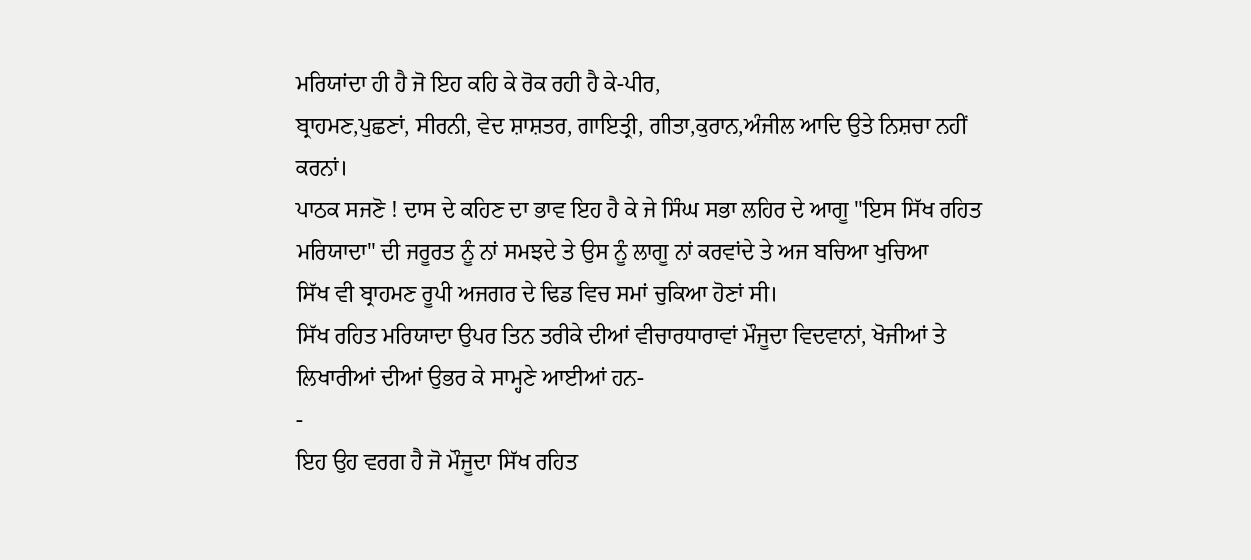ਮਰਿਯਾਂਦਾ ਹੀ ਹੈ ਜੋ ਇਹ ਕਹਿ ਕੇ ਰੋਕ ਰਹੀ ਹੈ ਕੇ-ਪੀਰ,
ਬ੍ਰਾਹਮਣ,ਪੁਛਣਾਂ, ਸੀਰਨੀ, ਵੇਦ ਸ਼ਾਸ਼ਤਰ, ਗਾਇਤ੍ਰੀ, ਗੀਤਾ,ਕੁਰਾਨ,ਅੰਜੀਲ ਆਦਿ ਉਤੇ ਨਿਸ਼ਚਾ ਨਹੀਂ
ਕਰਨਾਂ।
ਪਾਠਕ ਸਜਣੋ ! ਦਾਸ ਦੇ ਕਹਿਣ ਦਾ ਭਾਵ ਇਹ ਹੈ ਕੇ ਜੇ ਸਿੰਘ ਸਭਾ ਲਹਿਰ ਦੇ ਆਗੂ "ਇਸ ਸਿੱਖ ਰਹਿਤ
ਮਰਿਯਾਦਾ" ਦੀ ਜਰੂਰਤ ਨੂੰ ਨਾਂ ਸਮਝਦੇ ਤੇ ਉਸ ਨੂੰ ਲਾਗੂ ਨਾਂ ਕਰਵਾਂਦੇ ਤੇ ਅਜ ਬਚਿਆ ਖੁਚਿਆ
ਸਿੱਖ ਵੀ ਬ੍ਰਾਹਮਣ ਰੂਪੀ ਅਜਗਰ ਦੇ ਢਿਡ ਵਿਚ ਸਮਾਂ ਚੁਕਿਆ ਹੋਣਾਂ ਸੀ।
ਸਿੱਖ ਰਹਿਤ ਮਰਿਯਾਦਾ ਉਪਰ ਤਿਨ ਤਰੀਕੇ ਦੀਆਂ ਵੀਚਾਰਧਾਰਾਵਾਂ ਮੌਜੂਦਾ ਵਿਦਵਾਨਾਂ, ਖੋਜੀਆਂ ਤੇ
ਲਿਖਾਰੀਆਂ ਦੀਆਂ ਉਭਰ ਕੇ ਸਾਮ੍ਹਣੇ ਆਈਆਂ ਹਨ-
-
ਇਹ ਉਹ ਵਰਗ ਹੈ ਜੋ ਮੌਜੂਦਾ ਸਿੱਖ ਰਹਿਤ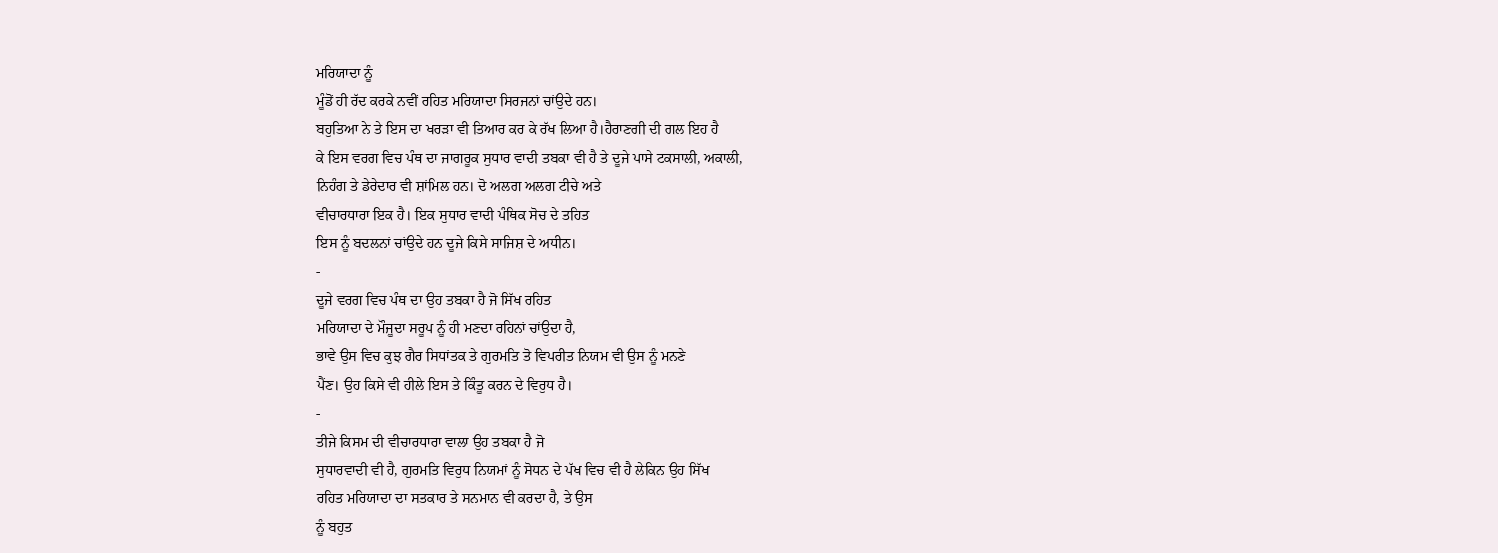ਮਰਿਯਾਦਾ ਨੂੰ
ਮੂੰਡੋਂ ਹੀ ਰੱਦ ਕਰਕੇ ਨਵੀਂ ਰਹਿਤ ਮਰਿਯਾਦਾ ਸਿਰਜਨਾਂ ਚਾਂਉਦੇ ਹਨ।
ਬਹੁਤਿਆ ਨੇ ਤੇ ਇਸ ਦਾ ਖਰੜਾ ਵੀ ਤਿਆਰ ਕਰ ਕੇ ਰੱਖ ਲਿਆ ਹੈ।ਹੈਰਾਣਗੀ ਦੀ ਗਲ ਇਹ ਹੈ
ਕੇ ਇਸ ਵਰਗ ਵਿਚ ਪੰਥ ਦਾ ਜਾਗਰੂਕ ਸੁਧਾਰ ਵਾਦੀ ਤਬਕਾ ਵੀ ਹੈ ਤੇ ਦੂਜੇ ਪਾਸੇ ਟਕਸਾਲੀ, ਅਕਾਲੀ,
ਨਿਹੰਗ ਤੇ ਡੇਰੇਦਾਰ ਵੀ ਸ਼ਾਂਮਿਲ ਹਨ। ਦੋ ਅਲਗ ਅਲਗ ਟੀਚੇ ਅਤੇ
ਵੀਚਾਰਧਾਰਾ ਇਕ ਹੈ। ਇਕ ਸੁਧਾਰ ਵਾਦੀ ਪੰਥਿਕ ਸੋਚ ਦੇ ਤਹਿਤ
ਇਸ ਨੂੰ ਬਦਲਨਾਂ ਚਾਂਉਦੇ ਹਨ ਦੂਜੇ ਕਿਸੇ ਸਾਜਿਸ਼ ਦੇ ਅਧੀਨ।
-
ਦੂਜੇ ਵਰਗ ਵਿਚ ਪੰਥ ਦਾ ਉਹ ਤਬਕਾ ਹੈ ਜੋ ਸਿੱਖ ਰਹਿਤ
ਮਰਿਯਾਦਾ ਦੇ ਮੌਜੂਦਾ ਸਰੂਪ ਨੂੰ ਹੀ ਮਣਦਾ ਰਹਿਨਾਂ ਚਾਂਉਦਾ ਹੈ,
ਭਾਵੇ ਉਸ ਵਿਚ ਕੁਝ ਗੈਰ ਸਿਧਾਂਤਕ ਤੇ ਗੁਰਮਤਿ ਤੋ ਵਿਪਰੀਤ ਨਿਯਮ ਵੀ ਉਸ ਨੂੰ ਮਨਣੇ
ਪੈਂਣ। ਉਹ ਕਿਸੇ ਵੀ ਹੀਲੇ ਇਸ ਤੇ ਕਿੰਤੂ ਕਰਨ ਦੇ ਵਿਰੁਧ ਹੈ।
-
ਤੀਜੇ ਕਿਸਮ ਦੀ ਵੀਚਾਰਧਾਰਾ ਵਾਲਾ ਉਹ ਤਬਕਾ ਹੈ ਜੋ
ਸੁਧਾਰਵਾਦੀ ਵੀ ਹੈ, ਗੁਰਮਤਿ ਵਿਰੁਧ ਨਿਯਮਾਂ ਨੂੰ ਸੋਧਨ ਦੇ ਪੱਖ ਵਿਚ ਵੀ ਹੈ ਲੇਕਿਨ ਉਹ ਸਿੱਖ
ਰਹਿਤ ਮਰਿਯਾਦਾ ਦਾ ਸਤਕਾਰ ਤੇ ਸਨਮਾਨ ਵੀ ਕਰਦਾ ਹੈ, ਤੇ ਉਸ
ਨੂੰ ਬਹੁਤ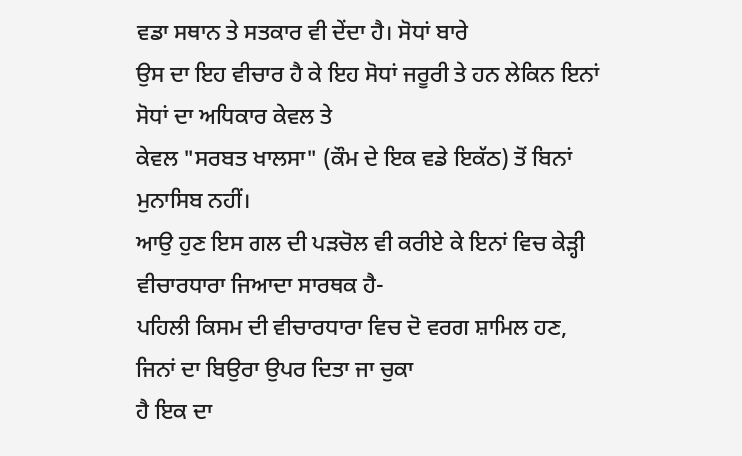ਵਡਾ ਸਥਾਨ ਤੇ ਸਤਕਾਰ ਵੀ ਦੇਂਦਾ ਹੈ। ਸੋਧਾਂ ਬਾਰੇ
ਉਸ ਦਾ ਇਹ ਵੀਚਾਰ ਹੈ ਕੇ ਇਹ ਸੋਧਾਂ ਜਰੂਰੀ ਤੇ ਹਨ ਲੇਕਿਨ ਇਨਾਂ ਸੋਧਾਂ ਦਾ ਅਧਿਕਾਰ ਕੇਵਲ ਤੇ
ਕੇਵਲ "ਸਰਬਤ ਖਾਲਸਾ" (ਕੌਮ ਦੇ ਇਕ ਵਡੇ ਇਕੱਠ) ਤੋਂ ਬਿਨਾਂ ਮੁਨਾਸਿਬ ਨਹੀਂ।
ਆਉ ਹੁਣ ਇਸ ਗਲ ਦੀ ਪੜਚੋਲ ਵੀ ਕਰੀਏ ਕੇ ਇਨਾਂ ਵਿਚ ਕੇੜ੍ਹੀ
ਵੀਚਾਰਧਾਰਾ ਜਿਆਦਾ ਸਾਰਥਕ ਹੈ-
ਪਹਿਲੀ ਕਿਸਮ ਦੀ ਵੀਚਾਰਧਾਰਾ ਵਿਚ ਦੋ ਵਰਗ ਸ਼ਾਮਿਲ ਹਣ, ਜਿਨਾਂ ਦਾ ਬਿਉਰਾ ਉਪਰ ਦਿਤਾ ਜਾ ਚੁਕਾ
ਹੈ ਇਕ ਦਾ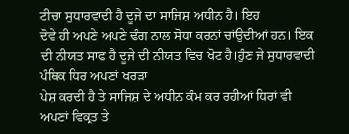ਟੀਚਾ ਸੁਧਾਰਵਾਦੀ ਹੈ ਦੂਜੇ ਦਾ ਸਾਜਿਸ਼ ਅਧੀਨ ਹੈ। ਇਹ
ਦੋਵੇ ਹੀ ਅਪਣੇ ਅਪਣੇ ਢੰਗ ਨਾਲ ਸੋਧਾ ਕਰਨਾਂ ਚਾਂਉਦੀਆਂ ਹਨ। ਇਕ
ਦੀ ਨੀਯਤ ਸਾਫ ਹੈ ਦੂਜੇ ਦੀ ਨੀਯਤ ਵਿਚ ਖੋਟ ਹੈ।ਹੁੰਣ ਜੇ ਸੁਧਾਰਵਾਦੀ ਪੰਥਿਕ ਧਿਰ ਅਪਣਾਂ ਖਰੜਾ
ਪੇਸ਼ ਕਰਦੀ ਹੈ ਤੇ ਸਾਜਿਸ਼ ਦੇ ਅਧੀਨ ਕੰਮ ਕਰ ਰਹੀਆਂ ਧਿਰਾਂ ਵੀ ਅਪਣਾਂ ਵਿਕ੍ਰਤ ਤੇ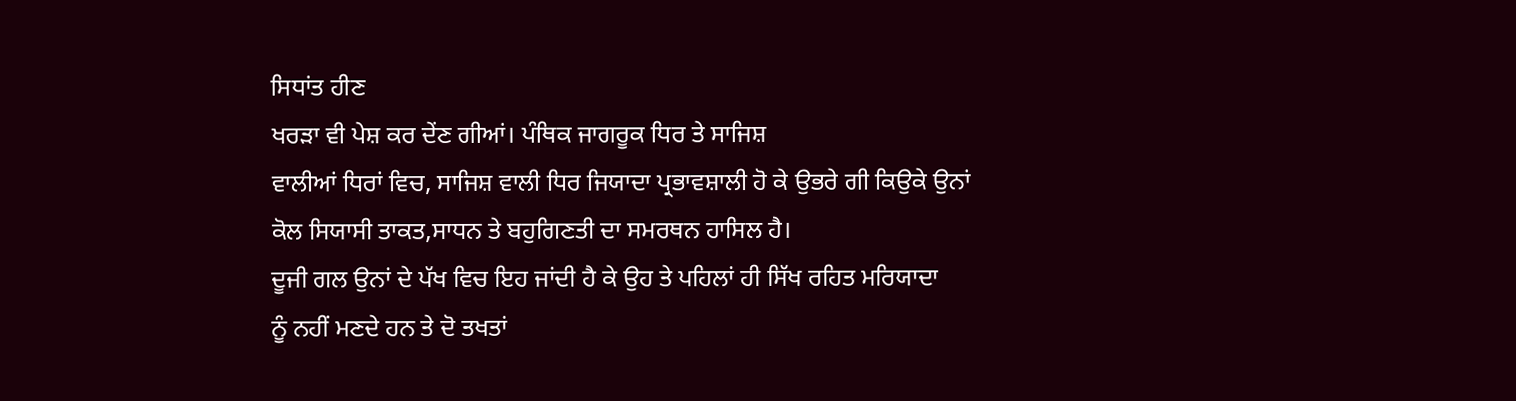ਸਿਧਾਂਤ ਹੀਣ
ਖਰੜਾ ਵੀ ਪੇਸ਼ ਕਰ ਦੇਂਣ ਗੀਆਂ। ਪੰਥਿਕ ਜਾਗਰੂਕ ਧਿਰ ਤੇ ਸਾਜਿਸ਼
ਵਾਲੀਆਂ ਧਿਰਾਂ ਵਿਚ, ਸਾਜਿਸ਼ ਵਾਲੀ ਧਿਰ ਜਿਯਾਦਾ ਪ੍ਰਭਾਵਸ਼ਾਲੀ ਹੋ ਕੇ ਉਭਰੇ ਗੀ ਕਿਉਕੇ ਉਨਾਂ
ਕੋਲ ਸਿਯਾਸੀ ਤਾਕਤ,ਸਾਧਨ ਤੇ ਬਹੁਗਿਣਤੀ ਦਾ ਸਮਰਥਨ ਹਾਸਿਲ ਹੈ।
ਦੂਜੀ ਗਲ ਉਨਾਂ ਦੇ ਪੱਖ ਵਿਚ ਇਹ ਜਾਂਦੀ ਹੈ ਕੇ ਉਹ ਤੇ ਪਹਿਲਾਂ ਹੀ ਸਿੱਖ ਰਹਿਤ ਮਰਿਯਾਦਾ
ਨੂੰ ਨਹੀਂ ਮਣਦੇ ਹਨ ਤੇ ਦੋ ਤਖਤਾਂ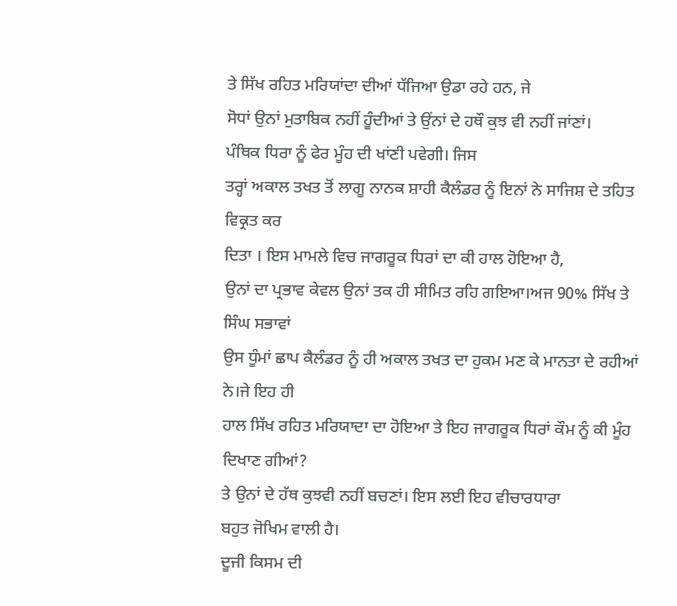ਤੇ ਸਿੱਖ ਰਹਿਤ ਮਰਿਯਾਂਦਾ ਦੀਆਂ ਧੱਜਿਆ ਉਡਾ ਰਹੇ ਹਨ, ਜੇ
ਸੋਧਾਂ ਉਨਾਂ ਮੁਤਾਬਿਕ ਨਹੀਂ ਹੂੰਦੀਆਂ ਤੇ ਉਂਨਾਂ ਦੇ ਹਥੌ ਕੁਝ ਵੀ ਨਹੀਂ ਜਾਂਣਾਂ।
ਪੰਥਿਕ ਧਿਰਾ ਨੂੰ ਫੇਰ ਮੂੰਹ ਦੀ ਖਾਂਣੀ ਪਵੇਗੀ। ਜਿਸ
ਤਰ੍ਹਾਂ ਅਕਾਲ ਤਖਤ ਤੋਂ ਲਾਗੂ ਨਾਨਕ ਸ਼ਾਹੀ ਕੈਲੰਡਰ ਨੂੰ ਇਨਾਂ ਨੇ ਸਾਜਿਸ਼ ਦੇ ਤਹਿਤ ਵਿਕ੍ਰਤ ਕਰ
ਦਿਤਾ । ਇਸ ਮਾਮਲੇ ਵਿਚ ਜਾਗਰੂਕ ਧਿਰਾਂ ਦਾ ਕੀ ਹਾਲ ਹੋਇਆ ਹੈ,
ਉਨਾਂ ਦਾ ਪ੍ਰਭਾਵ ਕੇਵਲ ਉਨਾਂ ਤਕ ਹੀ ਸੀਮਿਤ ਰਹਿ ਗਇਆ।ਅਜ 90% ਸਿੱਖ ਤੇ ਸਿੰਘ ਸਭਾਵਾਂ
ਉਸ ਧੂੰਮਾਂ ਛਾਪ ਕੈਲੰਡਰ ਨੂੰ ਹੀ ਅਕਾਲ ਤਖਤ ਦਾ ਹੁਕਮ ਮਣ ਕੇ ਮਾਨਤਾ ਦੇ ਰਹੀਆਂ ਨੇ।ਜੇ ਇਹ ਹੀ
ਹਾਲ ਸਿੱਖ ਰਹਿਤ ਮਰਿਯਾਦਾ ਦਾ ਹੋਇਆ ਤੇ ਇਹ ਜਾਗਰੂਕ ਧਿਰਾਂ ਕੌਮ ਨੂੰ ਕੀ ਮੂੰਹ ਦਿਖਾਣ ਗੀਆਂ?
ਤੇ ਉਨਾਂ ਦੇ ਹੱਥ ਕੁਝਵੀ ਨਹੀਂ ਬਚਣਾਂ। ਇਸ ਲਈ ਇਹ ਵੀਚਾਰਧਾਰਾ
ਬਹੁਤ ਜੋਖਿਮ ਵਾਲੀ ਹੈ।
ਦੂਜੀ ਕਿਸਮ ਦੀ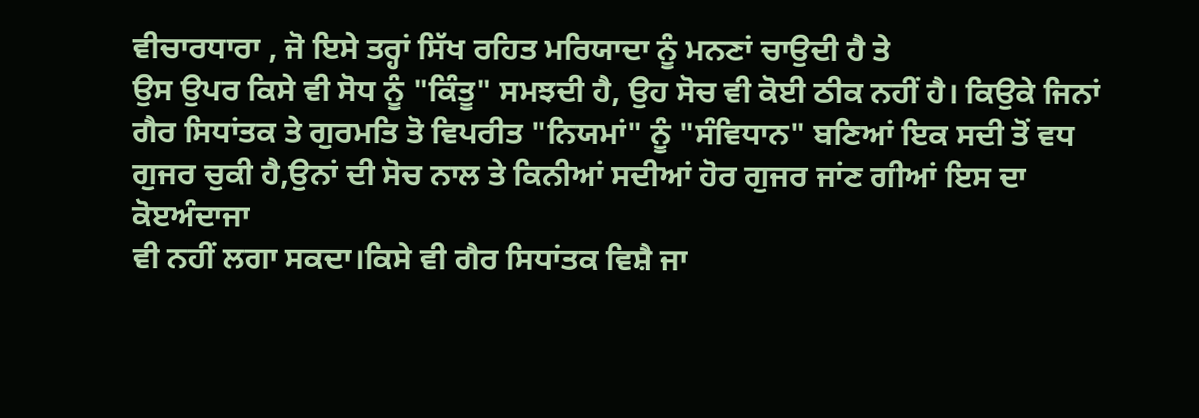ਵੀਚਾਰਧਾਰਾ , ਜੋ ਇਸੇ ਤਰ੍ਹਾਂ ਸਿੱਖ ਰਹਿਤ ਮਰਿਯਾਦਾ ਨੂੰ ਮਨਣਾਂ ਚਾਉਦੀ ਹੈ ਤੇ
ਉਸ ਉਪਰ ਕਿਸੇ ਵੀ ਸੋਧ ਨੂੰ "ਕਿੰਤੂ" ਸਮਝਦੀ ਹੈ, ਉਹ ਸੋਚ ਵੀ ਕੋਈ ਠੀਕ ਨਹੀਂ ਹੈ। ਕਿਉਕੇ ਜਿਨਾਂ
ਗੈਰ ਸਿਧਾਂਤਕ ਤੇ ਗੁਰਮਤਿ ਤੋ ਵਿਪਰੀਤ "ਨਿਯਮਾਂ" ਨੂੰ "ਸੰਵਿਧਾਨ" ਬਣਿਆਂ ਇਕ ਸਦੀ ਤੋਂ ਵਧ
ਗੁਜਰ ਚੁਕੀ ਹੈ,ਉਨਾਂ ਦੀ ਸੋਚ ਨਾਲ ਤੇ ਕਿਨੀਆਂ ਸਦੀਆਂ ਹੋਰ ਗੁਜਰ ਜਾਂਣ ਗੀਆਂ ਇਸ ਦਾ ਕੋੲਅੰਦਾਜਾ
ਵੀ ਨਹੀਂ ਲਗਾ ਸਕਦਾ।ਕਿਸੇ ਵੀ ਗੈਰ ਸਿਧਾਂਤਕ ਵਿਸ਼ੈ ਜਾ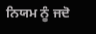ਨਿਯਮ ਨੂੰ ਜਦੋ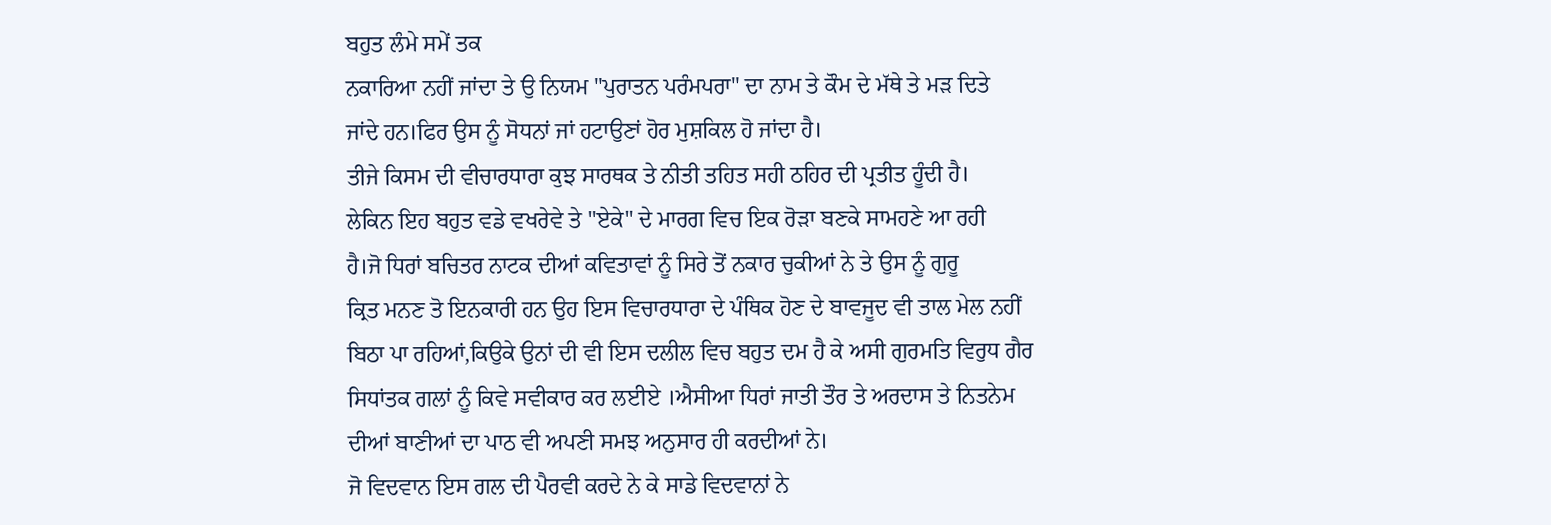ਬਹੁਤ ਲੰਮੇ ਸਮੇਂ ਤਕ
ਨਕਾਰਿਆ ਨਹੀਂ ਜਾਂਦਾ ਤੇ ਉ ਨਿਯਮ "ਪੁਰਾਤਨ ਪਰੰਮਪਰਾ" ਦਾ ਨਾਮ ਤੇ ਕੌਮ ਦੇ ਮੱਥੇ ਤੇ ਮੜ ਦਿਤੇ
ਜਾਂਦੇ ਹਨ।ਫਿਰ ਉਸ ਨੂੰ ਸੋਧਨਾਂ ਜਾਂ ਹਟਾਉਣਾਂ ਹੋਰ ਮੁਸ਼ਕਿਲ ਹੋ ਜਾਂਦਾ ਹੈ।
ਤੀਜੇ ਕਿਸਮ ਦੀ ਵੀਚਾਰਧਾਰਾ ਕੁਝ ਸਾਰਥਕ ਤੇ ਨੀਤੀ ਤਹਿਤ ਸਹੀ ਠਹਿਰ ਦੀ ਪ੍ਰਤੀਤ ਹੂੰਦੀ ਹੈ।
ਲੇਕਿਨ ਇਹ ਬਹੁਤ ਵਡੇ ਵਖਰੇਵੇ ਤੇ "ਏਕੇ" ਦੇ ਮਾਰਗ ਵਿਚ ਇਕ ਰੋੜਾ ਬਣਕੇ ਸਾਮਹਣੇ ਆ ਰਹੀ
ਹੈ।ਜੋ ਧਿਰਾਂ ਬਚਿਤਰ ਨਾਟਕ ਦੀਆਂ ਕਵਿਤਾਵਾਂ ਨੂੰ ਸਿਰੇ ਤੋਂ ਨਕਾਰ ਚੁਕੀਆਂ ਨੇ ਤੇ ਉਸ ਨੂੰ ਗੁਰੂ
ਕ੍ਰਿਤ ਮਨਣ ਤੋ ਇਨਕਾਰੀ ਹਨ ਉਹ ਇਸ ਵਿਚਾਰਧਾਰਾ ਦੇ ਪੰਥਿਕ ਹੋਣ ਦੇ ਬਾਵਜੂਦ ਵੀ ਤਾਲ ਮੇਲ ਨਹੀਂ
ਬਿਠਾ ਪਾ ਰਹਿਆਂ,ਕਿਉਕੇ ਉਨਾਂ ਦੀ ਵੀ ਇਸ ਦਲੀਲ ਵਿਚ ਬਹੁਤ ਦਮ ਹੈ ਕੇ ਅਸੀ ਗੁਰਮਤਿ ਵਿਰੁਧ ਗੈਰ
ਸਿਧਾਂਤਕ ਗਲਾਂ ਨੂੰ ਕਿਵੇ ਸਵੀਕਾਰ ਕਰ ਲਈਏ ।ਐਸੀਆ ਧਿਰਾਂ ਜਾਤੀ ਤੌਰ ਤੇ ਅਰਦਾਸ ਤੇ ਨਿਤਨੇਮ
ਦੀਆਂ ਬਾਣੀਆਂ ਦਾ ਪਾਠ ਵੀ ਅਪਣੀ ਸਮਝ ਅਨੁਸਾਰ ਹੀ ਕਰਦੀਆਂ ਨੇ।
ਜੋ ਵਿਦਵਾਨ ਇਸ ਗਲ ਦੀ ਪੈਰਵੀ ਕਰਦੇ ਨੇ ਕੇ ਸਾਡੇ ਵਿਦਵਾਨਾਂ ਨੇ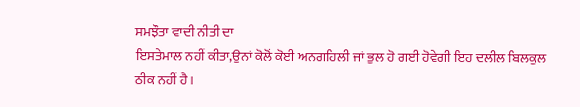ਸਮਝੌਤਾ ਵਾਦੀ ਨੀਤੀ ਦਾ
ਇਸਤੇਮਾਲ ਨਹੀਂ ਕੀਤਾ,ਉਨਾਂ ਕੋਲੋਂ ਕੋਈ ਅਨਗਹਿਲੀ ਜਾਂ ਭੁਲ ਹੋ ਗਈ ਹੋਵੇਗੀ ਇਹ ਦਲੀਲ ਬਿਲਕੁਲ
ਠੀਕ ਨਹੀਂ ਹੈ।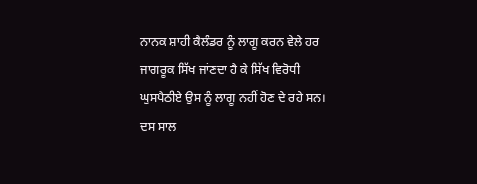ਨਾਨਕ ਸ਼ਾਹੀ ਕੈਲੰਡਰ ਨੂੰ ਲਾਗੂ ਕਰਨ ਵੇਲੇ ਹਰ
ਜਾਗਰੂਕ ਸਿੱਖ ਜਾਂਣਦਾ ਹੈ ਕੇ ਸਿੱਖ ਵਿਰੋਧੀ ਘੁਸਪੈਠੀਏ ਉਸ ਨੂੰ ਲਾਗੂ ਨਹੀਂ ਹੋਣ ਦੇ ਰਹੇ ਸਨ।
ਦਸ ਸਾਲ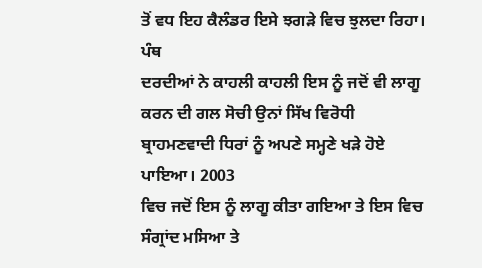ਤੋਂ ਵਧ ਇਹ ਕੈਲੰਡਰ ਇਸੇ ਝਗੜੇ ਵਿਚ ਝੁਲਦਾ ਰਿਹਾ। ਪੰਥ
ਦਰਦੀਆਂ ਨੇ ਕਾਹਲੀ ਕਾਹਲੀ ਇਸ ਨੂੰ ਜਦੋਂ ਵੀ ਲਾਗੂ ਕਰਨ ਦੀ ਗਲ ਸੋਚੀ ਉਨਾਂ ਸਿੱਖ ਵਿਰੋਧੀ
ਬ੍ਰਾਹਮਣਵਾਦੀ ਧਿਰਾਂ ਨੂੰ ਅਪਣੇ ਸਮ੍ਹਣੇ ਖੜੇ ਹੋਏ ਪਾਇਆ। 2003
ਵਿਚ ਜਦੋਂ ਇਸ ਨੂੰ ਲਾਗੂ ਕੀਤਾ ਗਇਆ ਤੇ ਇਸ ਵਿਚ ਸੰਗ੍ਰਾਂਦ ਮਸਿਆ ਤੇ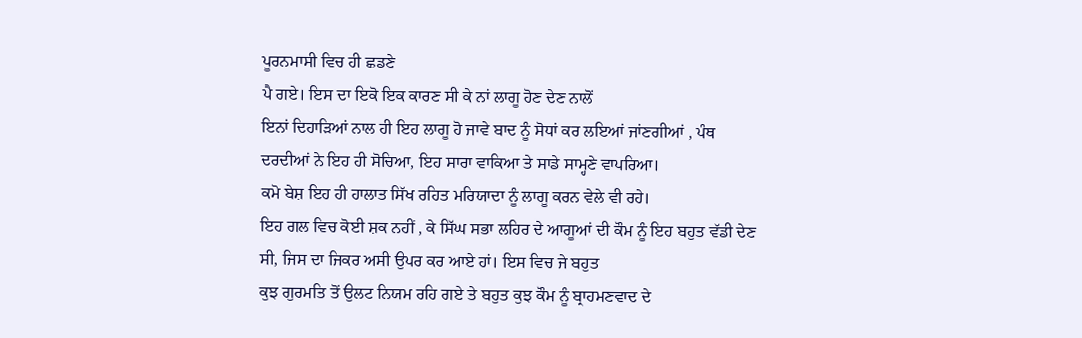ਪੂਰਨਮਾਸੀ ਵਿਚ ਹੀ ਛਡਣੇ
ਪੈ ਗਏ। ਇਸ ਦਾ ਇਕੋ ਇਕ ਕਾਰਣ ਸੀ ਕੇ ਨਾਂ ਲਾਗੂ ਹੋਣ ਦੇਣ ਨਾਲੋਂ
ਇਨਾਂ ਦਿਹਾੜਿਆਂ ਨਾਲ ਹੀ ਇਹ ਲਾਗੂ ਹੋ ਜਾਵੇ ਬਾਦ ਨੂੰ ਸੋਧਾਂ ਕਰ ਲਇਆਂ ਜਾਂਣਗੀਆਂ , ਪੰਥ
ਦਰਦੀਆਂ ਨੇ ਇਹ ਹੀ ਸੋਚਿਆ, ਇਹ ਸਾਰਾ ਵਾਕਿਆ ਤੇ ਸਾਡੇ ਸਾਮ੍ਹਣੇ ਵਾਪਰਿਆ।
ਕਮੋ ਬੇਸ਼ ਇਹ ਹੀ ਹਾਲਾਤ ਸਿੱਖ ਰਹਿਤ ਮਰਿਯਾਦਾ ਨੂੰ ਲਾਗੂ ਕਰਨ ਵੇਲੇ ਵੀ ਰਹੇ।
ਇਹ ਗਲ ਵਿਚ ਕੋਈ ਸ਼ਕ ਨਹੀਂ , ਕੇ ਸਿੱਘ ਸਭਾ ਲਹਿਰ ਦੇ ਆਗੂਆਂ ਦੀ ਕੌਮ ਨੂੰ ਇਹ ਬਹੁਤ ਵੱਡੀ ਦੇਣ
ਸੀ, ਜਿਸ ਦਾ ਜਿਕਰ ਅਸੀ ਉਪਰ ਕਰ ਆਏ ਹਾਂ। ਇਸ ਵਿਚ ਜੇ ਬਹੁਤ
ਕੁਝ ਗੁਰਮਤਿ ਤੋਂ ਉਲਟ ਨਿਯਮ ਰਹਿ ਗਏ ਤੇ ਬਹੁਤ ਕੁਝ ਕੌਮ ਨੂੰ ਬ੍ਰਾਹਮਣਵਾਦ ਦੇ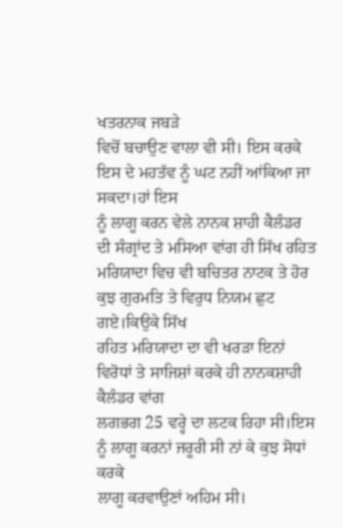ਖਤਰਨਾਕ ਜਬੜੇ
ਵਿਚੋਂ ਬਚਾਉਣ ਵਾਲਾ ਵੀ ਸੀ। ਇਸ ਕਰਕੇ ਇਸ ਦੇ ਮਹਤੱਵ ਨੂੰ ਘਟ ਨਹੀਂ ਆਂਕਿਆ ਜਾ ਸਕਦਾ।ਹਾਂ ਇਸ
ਨੂੰ ਲਾਗੂ ਕਰਨ ਵੇਲੇ ਨਾਨਕ ਸ਼ਾਹੀ ਕੈਲੰਡਰ ਦੀ ਸੰਗ੍ਰਾਂਦ ਤੇ ਮਸਿਆ ਵਾਂਗ ਹੀ ਸਿੱਖ ਰਹਿਤ
ਮਰਿਯਾਦਾ ਵਿਚ ਵੀ ਬਚਿਤਰ ਨਾਟਕ ਤੇ ਹੋਰ ਕੁਝ ਗੁਰਮਤਿ ਤੇ ਵਿਰੁਧ ਨਿਯਮ ਛੁਟ ਗਏ।ਕਿਉਕੇ ਸਿੱਖ
ਰਹਿਤ ਮਰਿਯਾਦਾ ਦਾ ਵੀ ਖਰੜਾ ਇਨਾਂ ਵਿਰੋਧਾਂ ਤੇ ਸਾਜਿਸ਼ਾਂ ਕਰਕੇ ਹੀ ਨਾਨਕਸ਼ਾਹੀ ਕੈਲੰਡਰ ਵਾਂਗ
ਲਗਭਗ 25 ਵਰ੍ਹੇ ਦਾ ਲਟਕ ਰਿਹਾ ਸੀ।ਇਸ ਨੂੰ ਲਾਗੂ ਕਰਨਾਂ ਜਰੂਰੀ ਸੀ ਨਾਂ ਕੇ ਕੁਝ ਸੋਧਾਂ ਕਰਕੇ
ਲਾਗੂ ਕਰਵਾਉਣਾਂ ਅਹਿਮ ਸੀ।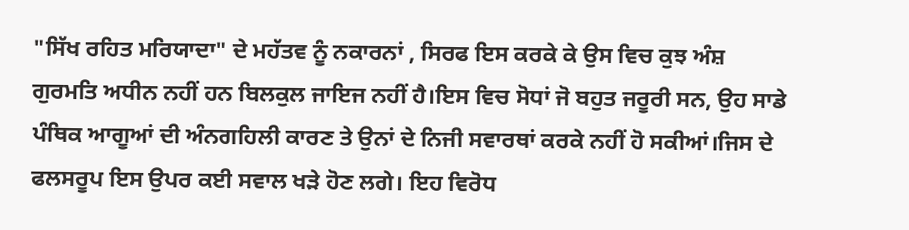"ਸਿੱਖ ਰਹਿਤ ਮਰਿਯਾਦਾ" ਦੇ ਮਹੱਤਵ ਨੂੰ ਨਕਾਰਨਾਂ , ਸਿਰਫ ਇਸ ਕਰਕੇ ਕੇ ਉਸ ਵਿਚ ਕੁਝ ਅੰਸ਼
ਗੁਰਮਤਿ ਅਧੀਨ ਨਹੀਂ ਹਨ ਬਿਲਕੁਲ ਜਾਇਜ ਨਹੀਂ ਹੈ।ਇਸ ਵਿਚ ਸੋਧਾਂ ਜੋ ਬਹੁਤ ਜਰੂਰੀ ਸਨ, ਉਹ ਸਾਡੇ
ਪੰਥਿਕ ਆਗੂਆਂ ਦੀ ਅੰਨਗਹਿਲੀ ਕਾਰਣ ਤੇ ਉਨਾਂ ਦੇ ਨਿਜੀ ਸਵਾਰਥਾਂ ਕਰਕੇ ਨਹੀਂ ਹੋ ਸਕੀਆਂ।ਜਿਸ ਦੇ
ਫਲਸਰੂਪ ਇਸ ਉਪਰ ਕਈ ਸਵਾਲ ਖੜੇ ਹੋਣ ਲਗੇ। ਇਹ ਵਿਰੋਧ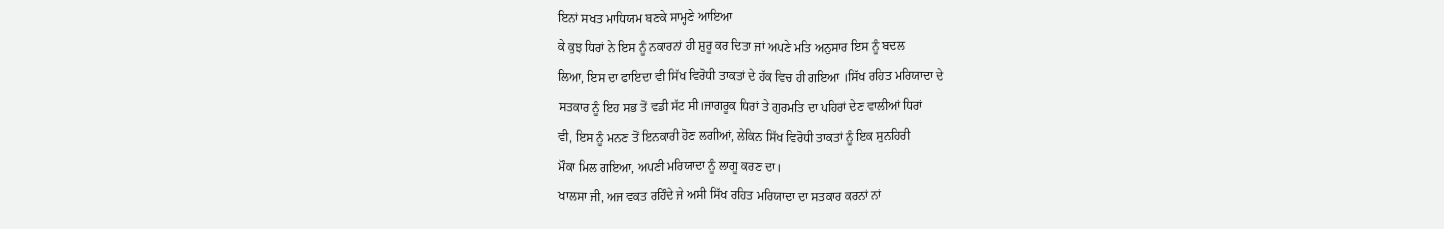ਇਨਾਂ ਸਖਤ ਮਾਧਿਯਮ ਬਣਕੇ ਸਾਮ੍ਹਣੇ ਆਇਆ
ਕੇ ਕੁਝ ਧਿਰਾਂ ਨੇ ਇਸ ਨੂੰ ਨਕਾਰਨਾਂ ਹੀ ਸ਼ੁਰੂ ਕਰ ਦਿਤਾ ਜਾਂ ਅਪਣੇ ਮਤਿ ਅਨੁਸਾਰ ਇਸ ਨੂੰ ਬਦਲ
ਲਿਆ, ਇਸ ਦਾ ਫਾਇਦਾ ਵੀ ਸਿੱਖ ਵਿਰੋਧੀ ਤਾਕਤਾਂ ਦੇ ਹੱਕ ਵਿਚ ਹੀ ਗਇਆ ।ਸਿੱਖ ਰਹਿਤ ਮਰਿਯਾਦਾ ਦੇ
ਸਤਕਾਰ ਨੂੰ ਇਹ ਸਭ ਤੋਂ ਵਡੀ ਸੱਟ ਸੀ।ਜਾਗਰੂਕ ਧਿਰਾਂ ਤੇ ਗੁਰਮਤਿ ਦਾ ਪਹਿਰਾਂ ਦੇਣ ਵਾਲੀਆਂ ਧਿਰਾਂ
ਵੀ, ਇਸ ਨੂੰ ਮਨਣ ਤੋਂ ਇਨਕਾਰੀ ਹੋਣ ਲਗੀਆਂ, ਲੇਕਿਨ ਸਿੱਖ ਵਿਰੋਧੀ ਤਾਕਤਾਂ ਨੂੰ ਇਕ ਸੁਨਹਿਰੀ
ਮੌਕਾ ਮਿਲ ਗਇਆ, ਅਪਣੀ ਮਰਿਯਾਦਾ ਨੂੰ ਲਾਗੂ ਕਰਣ ਦਾ।
ਖਾਲਸਾ ਜੀ, ਅਜ ਵਕਤ ਰਹਿੰਦੇ ਜੇ ਅਸੀ ਸਿੱਖ ਰਹਿਤ ਮਰਿਯਾਦਾ ਦਾ ਸਤਕਾਰ ਕਰਨਾਂ ਨਾਂ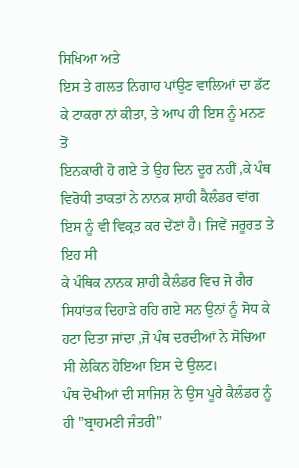ਸਿਖਿਆ ਅਤੇ
ਇਸ ਤੇ ਗਲਤ ਨਿਗਾਹ ਪਾਂਉਣ ਵਾਲਿਆਂ ਦਾ ਡੱਟ ਕੇ ਟਾਕਰਾ ਨਾਂ ਕੀਤਾ, ਤੇ ਆਪ ਹੀ ਇਸ ਨੂੰ ਮਨਣ ਤੋਂ
ਇਨਕਾਰੀ ਹੋ ਗਏ ਤੇ ਉਹ ਦਿਨ ਦੂਰ ਨਹੀਂ ,ਕੇ ਪੰਥ ਵਿਰੋਧੀ ਤਾਕਤਾਂ ਨੇ ਨਾਨਕ ਸ਼ਾਹੀ ਕੈਲੰਡਰ ਵਾਂਗ
ਇਸ ਨੂੰ ਵੀ ਵਿਕ੍ਰਤ ਕਰ ਦੇਂਣਾਂ ਹੈ। ਜਿਵੇਂ ਜਰੂਰਤ ਤੇ ਇਹ ਸੀ
ਕੇ ਪੰਥਿਕ ਨਾਨਕ ਸ਼ਾਹੀ ਕੈਲੰਡਰ ਵਿਚ ਜੋ ਗੈਰ ਸਿਧਾਂਤਕ ਦਿਹਾੜੇ ਰਹਿ ਗਏ ਸਨ ਉਨਾਂ ਨੂੰ ਸੋਧ ਕੇ
ਹਟਾ ਦਿਤਾ ਜਾਂਦਾ ,ਜੋ ਪੰਥ ਦਰਦੀਆਂ ਨੇ ਸੋਚਿਆ ਸੀ ਲੇਕਿਨ ਹੋਇਆ ਇਸ ਦੇ ਉਲਟ।
ਪੰਥ ਦੋਖੀਆਂ ਦੀ ਸਾਜਿਸ਼ ਨੇ ਉਸ ਪੂਰੇ ਕੈਲੰਡਰ ਨੂੰ ਹੀ "ਬ੍ਰਾਹਮਣੀ ਜੰਤਰੀ"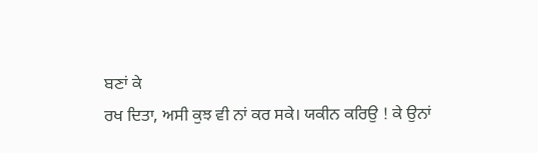ਬਣਾਂ ਕੇ
ਰਖ ਦਿਤਾ, ਅਸੀ ਕੁਝ ਵੀ ਨਾਂ ਕਰ ਸਕੇ। ਯਕੀਨ ਕਰਿਉ ! ਕੇ ਉਨਾਂ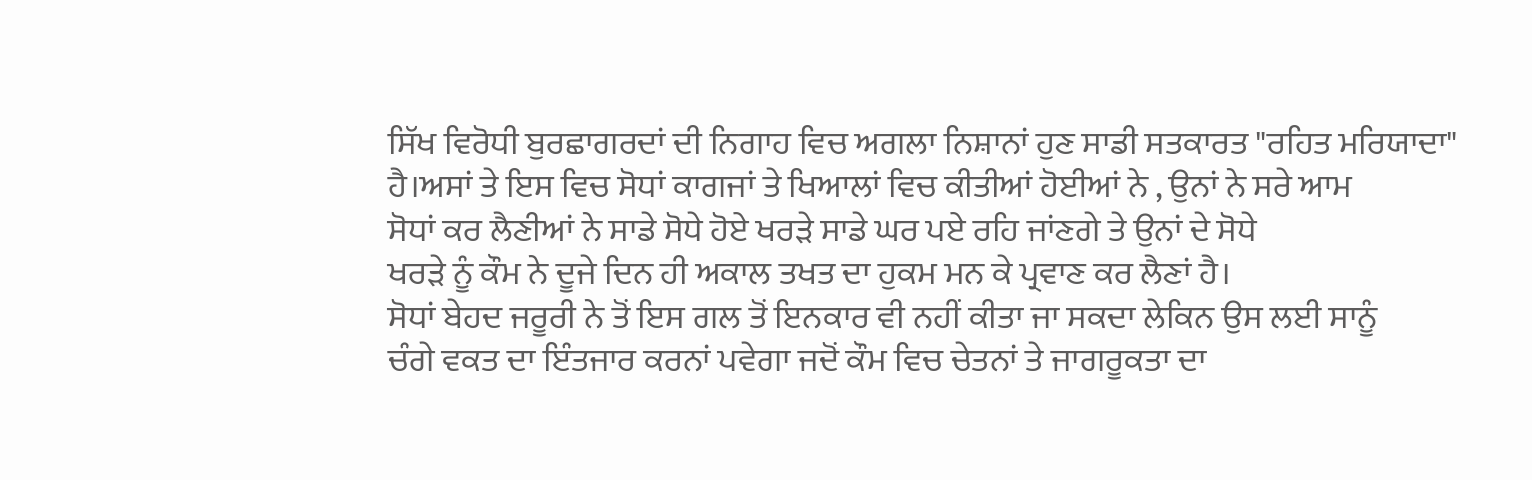ਸਿੱਖ ਵਿਰੋਧੀ ਬੁਰਛਾਗਰਦਾਂ ਦੀ ਨਿਗਾਹ ਵਿਚ ਅਗਲਾ ਨਿਸ਼ਾਨਾਂ ਹੁਣ ਸਾਡੀ ਸਤਕਾਰਤ "ਰਹਿਤ ਮਰਿਯਾਦਾ"
ਹੈ।ਅਸਾਂ ਤੇ ਇਸ ਵਿਚ ਸੋਧਾਂ ਕਾਗਜਾਂ ਤੇ ਖਿਆਲਾਂ ਵਿਚ ਕੀਤੀਆਂ ਹੋਈਆਂ ਨੇ , ਉਨਾਂ ਨੇ ਸਰੇ ਆਮ
ਸੋਧਾਂ ਕਰ ਲੈਣੀਆਂ ਨੇ ਸਾਡੇ ਸੋਧੇ ਹੋਏ ਖਰੜੇ ਸਾਡੇ ਘਰ ਪਏ ਰਹਿ ਜਾਂਣਗੇ ਤੇ ਉਨਾਂ ਦੇ ਸੋਧੇ
ਖਰੜੇ ਨੂੰ ਕੌਮ ਨੇ ਦੂਜੇ ਦਿਨ ਹੀ ਅਕਾਲ ਤਖਤ ਦਾ ਹੁਕਮ ਮਨ ਕੇ ਪ੍ਰਵਾਣ ਕਰ ਲੈਣਾਂ ਹੈ।
ਸੋਧਾਂ ਬੇਹਦ ਜਰੂਰੀ ਨੇ ਤੋਂ ਇਸ ਗਲ ਤੋਂ ਇਨਕਾਰ ਵੀ ਨਹੀਂ ਕੀਤਾ ਜਾ ਸਕਦਾ ਲੇਕਿਨ ਉਸ ਲਈ ਸਾਨੂੰ
ਚੰਗੇ ਵਕਤ ਦਾ ਇੰਤਜਾਰ ਕਰਨਾਂ ਪਵੇਗਾ ਜਦੋਂ ਕੌਮ ਵਿਚ ਚੇਤਨਾਂ ਤੇ ਜਾਗਰੂਕਤਾ ਦਾ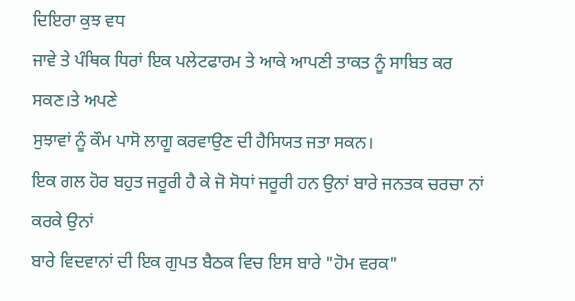ਦਿਇਰਾ ਕੁਝ ਵਧ
ਜਾਵੇ ਤੇ ਪੰਥਿਕ ਧਿਰਾਂ ਇਕ ਪਲੇਟਫਾਰਮ ਤੇ ਆਕੇ ਆਪਣੀ ਤਾਕਤ ਨੂੰ ਸਾਬਿਤ ਕਰ ਸਕਣ।ਤੇ ਅਪਣੇ
ਸੁਝਾਵਾਂ ਨੂੰ ਕੌਮ ਪਾਸੋ ਲਾਗੂ ਕਰਵਾਉਣ ਦੀ ਹੈਸਿਯਤ ਜਤਾ ਸਕਨ।
ਇਕ ਗਲ ਹੋਰ ਬਹੁਤ ਜਰੂਰੀ ਹੈ ਕੇ ਜੋ ਸੋਧਾਂ ਜਰੂਰੀ ਹਨ ਉਨਾਂ ਬਾਰੇ ਜਨਤਕ ਚਰਚਾ ਨਾਂ ਕਰਕੇ ਉਨਾਂ
ਬਾਰੇ ਵਿਦਵਾਨਾਂ ਦੀ ਇਕ ਗੁਪਤ ਬੈਠਕ ਵਿਚ ਇਸ ਬਾਰੇ "ਹੋਮ ਵਰਕ"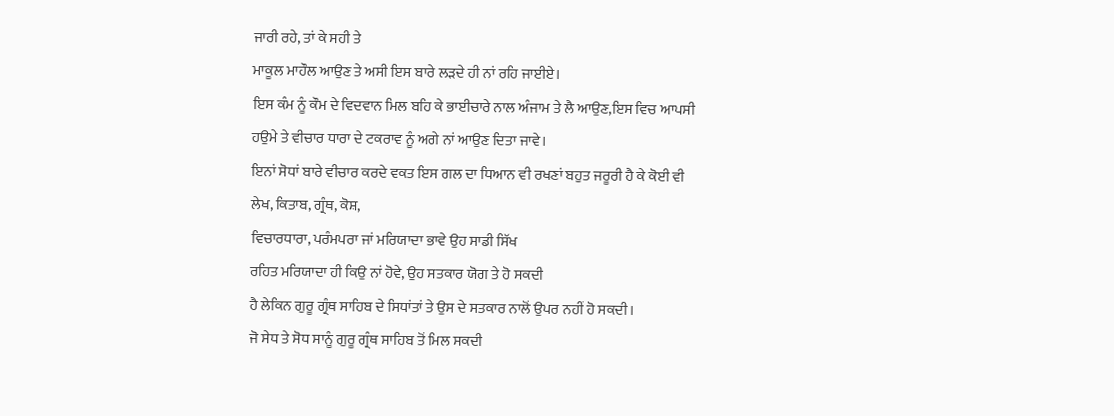ਜਾਰੀ ਰਹੇ, ਤਾਂ ਕੇ ਸਹੀ ਤੇ
ਮਾਕੂਲ ਮਾਹੌਲ ਆਉਣ ਤੇ ਅਸੀ ਇਸ ਬਾਰੇ ਲੜਦੇ ਹੀ ਨਾਂ ਰਹਿ ਜਾਈਏ।
ਇਸ ਕੰਮ ਨੂੰ ਕੌਮ ਦੇ ਵਿਦਵਾਨ ਮਿਲ ਬਹਿ ਕੇ ਭਾਈਚਾਰੇ ਨਾਲ ਅੰਜਾਮ ਤੇ ਲੈ ਆਉਣ,ਇਸ ਵਿਚ ਆਪਸੀ
ਹਉਮੇ ਤੇ ਵੀਚਾਰ ਧਾਰਾ ਦੇ ਟਕਰਾਵ ਨੂੰ ਅਗੇ ਨਾਂ ਆਉਣ ਦਿਤਾ ਜਾਵੇ।
ਇਨਾਂ ਸੋਧਾਂ ਬਾਰੇ ਵੀਚਾਰ ਕਰਦੇ ਵਕਤ ਇਸ ਗਲ ਦਾ ਧਿਆਨ ਵੀ ਰਖਣਾਂ ਬਹੁਤ ਜਰੂਰੀ ਹੈ ਕੇ ਕੋਈ ਵੀ
ਲੇਖ, ਕਿਤਾਬ, ਗ੍ਰੰਥ, ਕੋਸ਼,
ਵਿਚਾਰਧਾਰਾ, ਪਰੰਮਪਰਾ ਜਾਂ ਮਰਿਯਾਦਾ ਭਾਵੇ ਉਹ ਸਾਡੀ ਸਿੱਖ
ਰਹਿਤ ਮਰਿਯਾਦਾ ਹੀ ਕਿਉ ਨਾਂ ਹੋਵੇ, ਉਹ ਸਤਕਾਰ ਯੋਗ ਤੇ ਹੋ ਸਕਦੀ
ਹੈ ਲੇਕਿਨ ਗੁਰੂ ਗ੍ਰੰਥ ਸਾਹਿਬ ਦੇ ਸਿਧਾਂਤਾਂ ਤੇ ਉਸ ਦੇ ਸਤਕਾਰ ਨਾਲੋਂ ਉਪਰ ਨਹੀਂ ਹੋ ਸਕਦੀ।
ਜੋ ਸੇਧ ਤੇ ਸੋਧ ਸਾਨੂੰ ਗੁਰੂ ਗ੍ਰੰਥ ਸਾਹਿਬ ਤੋਂ ਮਿਲ ਸਕਦੀ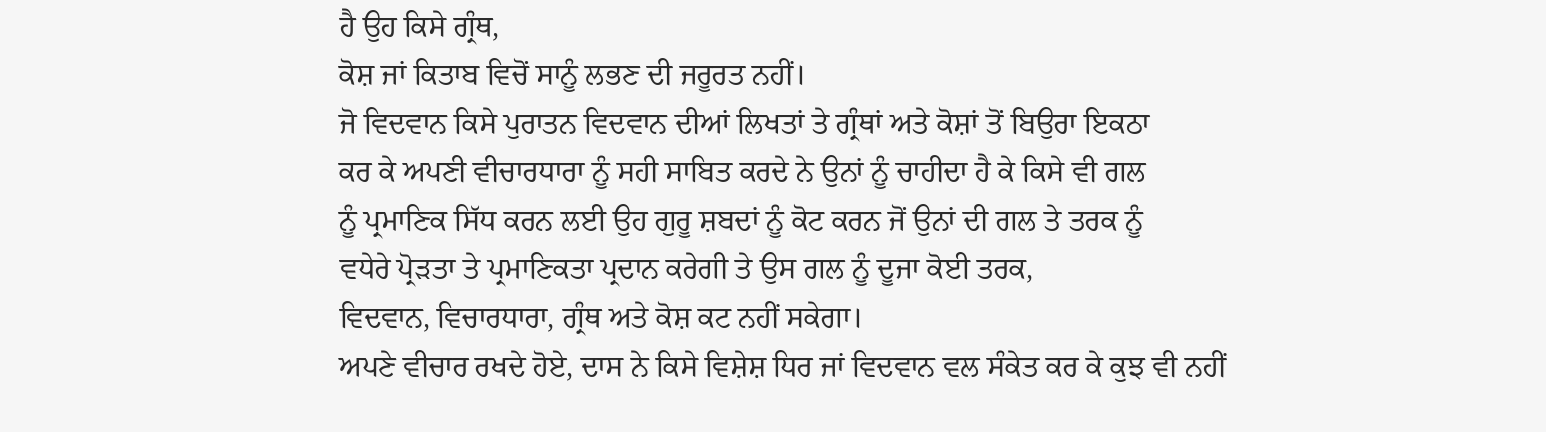ਹੈ ਉਹ ਕਿਸੇ ਗ੍ਰੰਥ,
ਕੋਸ਼ ਜਾਂ ਕਿਤਾਬ ਵਿਚੋਂ ਸਾਨੂੰ ਲਭਣ ਦੀ ਜਰੂਰਤ ਨਹੀਂ।
ਜੋ ਵਿਦਵਾਨ ਕਿਸੇ ਪੁਰਾਤਨ ਵਿਦਵਾਨ ਦੀਆਂ ਲਿਖਤਾਂ ਤੇ ਗ੍ਰੰਥਾਂ ਅਤੇ ਕੋਸ਼ਾਂ ਤੋਂ ਬਿਉਰਾ ਇਕਠਾ
ਕਰ ਕੇ ਅਪਣੀ ਵੀਚਾਰਧਾਰਾ ਨੂੰ ਸਹੀ ਸਾਬਿਤ ਕਰਦੇ ਨੇ ਉਨਾਂ ਨੂੰ ਚਾਹੀਦਾ ਹੈ ਕੇ ਕਿਸੇ ਵੀ ਗਲ
ਨੂੰ ਪ੍ਰਮਾਣਿਕ ਸਿੱਧ ਕਰਨ ਲਈ ਉਹ ਗੁਰੂ ਸ਼ਬਦਾਂ ਨੂੰ ਕੋਟ ਕਰਨ ਜੋਂ ਉਨਾਂ ਦੀ ਗਲ ਤੇ ਤਰਕ ਨੂੰ
ਵਧੇਰੇ ਪ੍ਰੋੜਤਾ ਤੇ ਪ੍ਰਮਾਣਿਕਤਾ ਪ੍ਰਦਾਨ ਕਰੇਗੀ ਤੇ ਉਸ ਗਲ ਨੂੰ ਦੂਜਾ ਕੋਈ ਤਰਕ,
ਵਿਦਵਾਨ, ਵਿਚਾਰਧਾਰਾ, ਗ੍ਰੰਥ ਅਤੇ ਕੋਸ਼ ਕਟ ਨਹੀਂ ਸਕੇਗਾ।
ਅਪਣੇ ਵੀਚਾਰ ਰਖਦੇ ਹੋਏ, ਦਾਸ ਨੇ ਕਿਸੇ ਵਿਸ਼ੇਸ਼ ਧਿਰ ਜਾਂ ਵਿਦਵਾਨ ਵਲ ਸੰਕੇਤ ਕਰ ਕੇ ਕੁਝ ਵੀ ਨਹੀਂ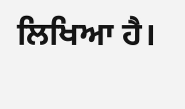ਲਿਖਿਆ ਹੈ।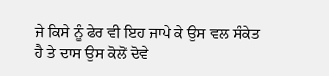ਜੇ ਕਿਸੇ ਨੂੰ ਫੇਰ ਵੀ ਇਹ ਜਾਪੇ ਕੇ ਉਸ ਵਲ ਸੰਕੇਤ
ਹੈ ਤੇ ਦਾਸ ਉਸ ਕੋਲੋਂ ਦੋਵੇ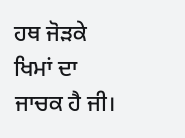ਹਥ ਜੋੜਕੇ ਖਿਮਾਂ ਦਾ ਜਾਚਕ ਹੈ ਜੀ।